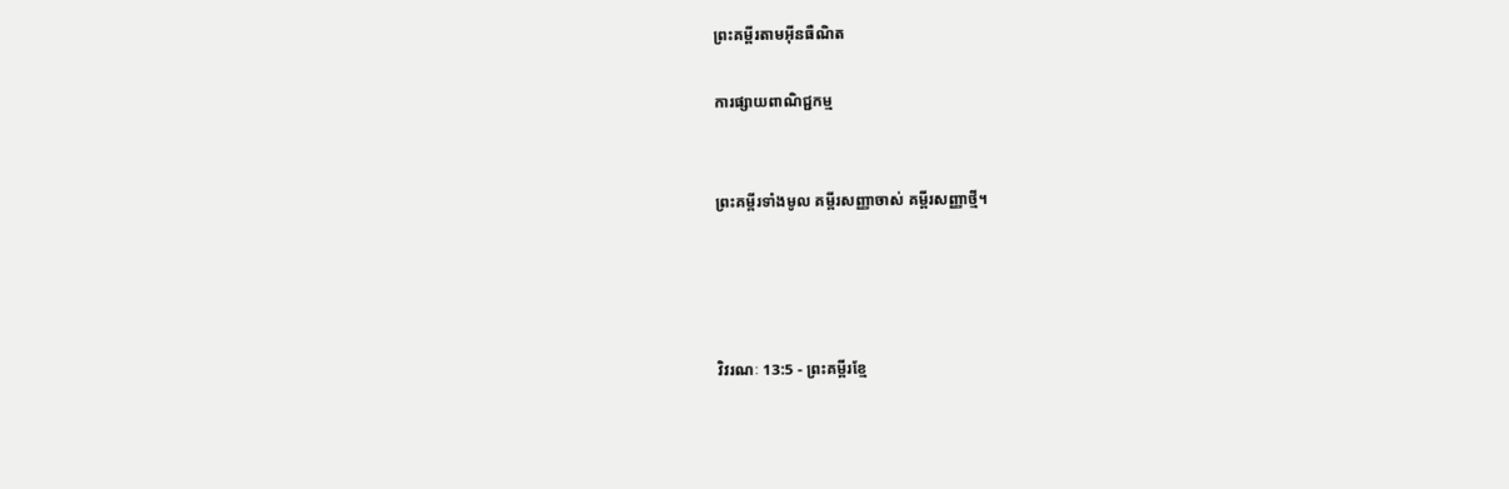ព្រះគម្ពីរតាមអ៊ីនធឺណិត

ការផ្សាយពាណិជ្ជកម្ម


ព្រះគម្ពីរទាំងមូល គម្ពីរសញ្ញាចាស់ គម្ពីរសញ្ញាថ្មី។




វិវរណៈ 13:5 - ព្រះគម្ពីរខ្មែ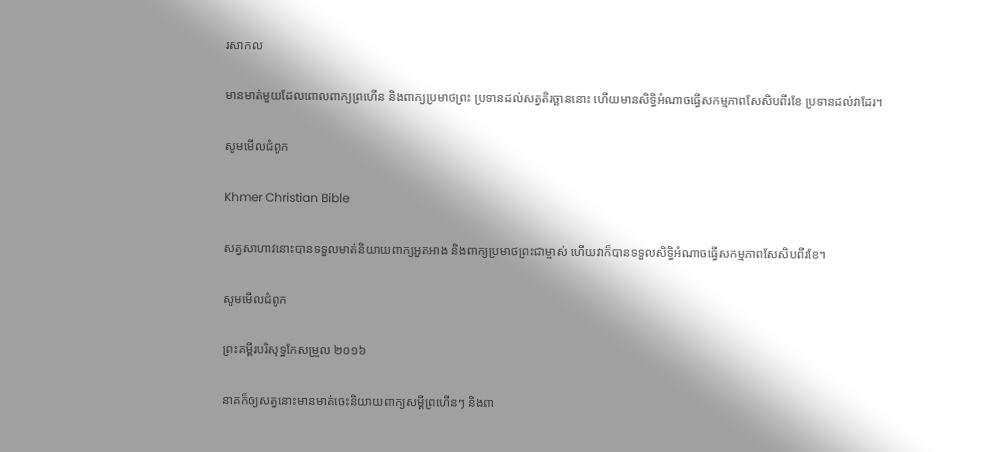រសាកល

មានមាត់មួយដែលពោលពាក្យព្រហើន‍ និងពាក្យប្រមាថព្រះ ប្រទានដល់សត្វតិរច្ឆាននោះ ហើយមានសិទ្ធិអំណាចធ្វើសកម្មភាពសែសិបពីរខែ ប្រទានដល់វាដែរ។

សូមមើលជំពូក

Khmer Christian Bible

សត្វសាហាវនោះបានទទួលមាត់និយាយពាក្យអួតអាង និងពាក្យប្រមាថព្រះជាម្ចាស់ ហើយវាក៏បានទទួលសិទ្ធិអំណាចធ្វើសកម្មភាពសែសិបពីរខែ។

សូមមើលជំពូក

ព្រះគម្ពីរបរិសុទ្ធកែសម្រួល ២០១៦

នាគក៏ឲ្យសត្វនោះមានមាត់ចេះនិយាយពាក្យសម្ដីព្រហើនៗ និងពា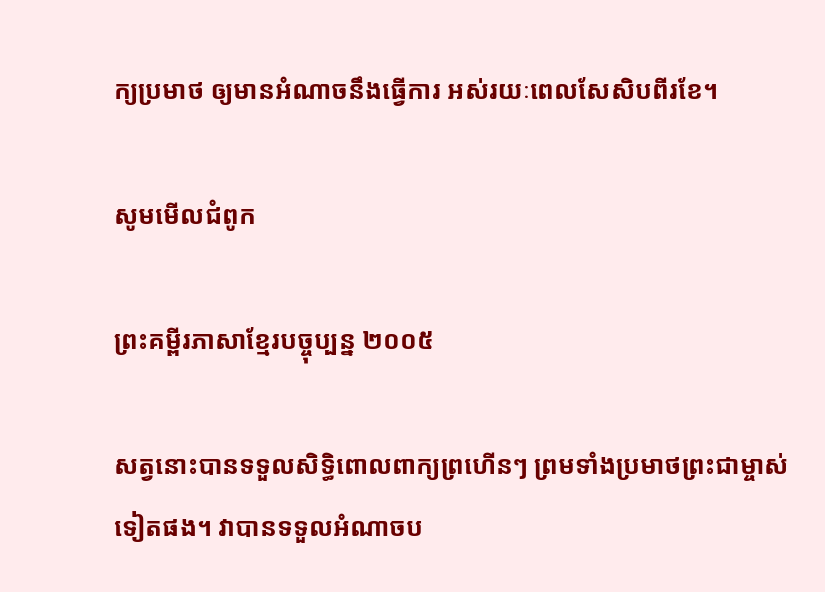ក្យប្រមាថ ឲ្យមានអំណាចនឹងធ្វើការ អស់រយៈពេលសែសិបពីរខែ។

សូមមើលជំពូក

ព្រះគម្ពីរភាសាខ្មែរបច្ចុប្បន្ន ២០០៥

សត្វនោះបានទទួលសិទ្ធិពោលពាក្យព្រហើនៗ ព្រមទាំងប្រមាថព្រះ‌ជា‌ម្ចាស់ទៀតផង។ វាបានទទួលអំណាចប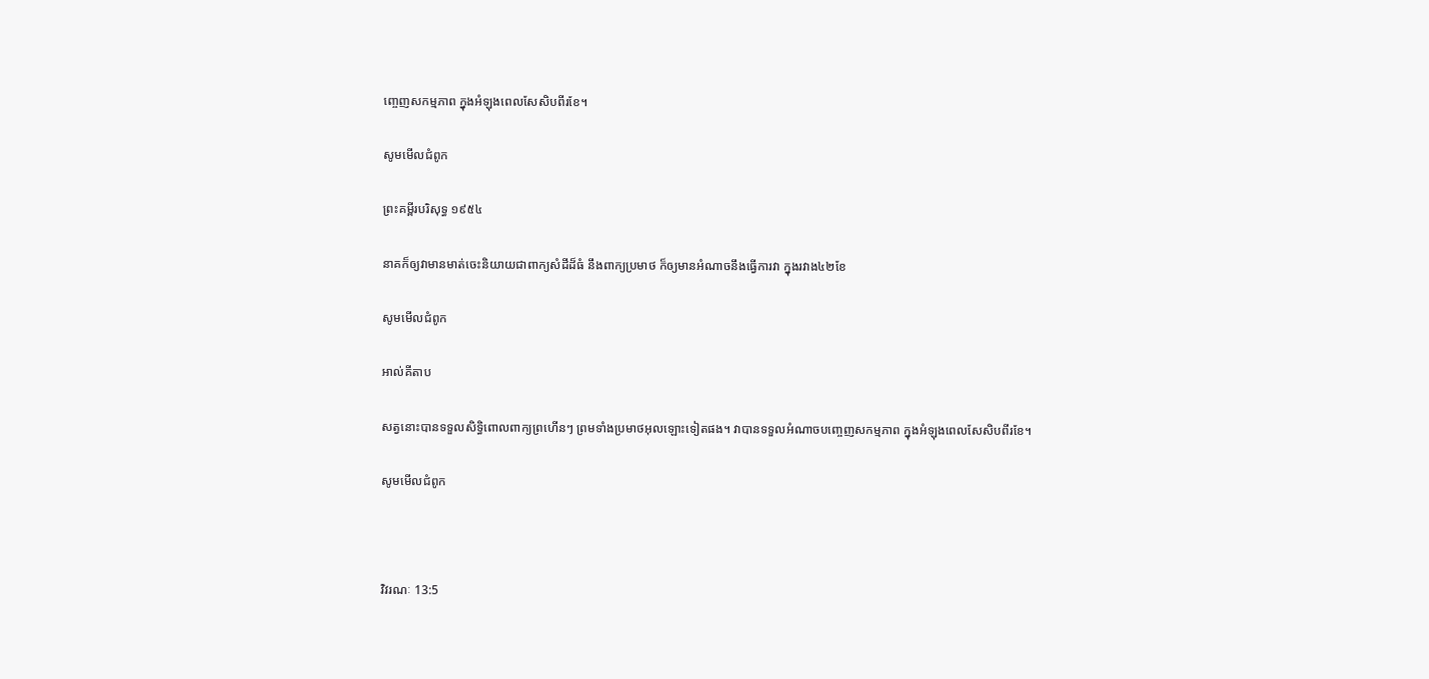ញ្ចេញសកម្ម‌ភាព ក្នុងអំឡុងពេលសែ‌សិបពីរខែ។

សូមមើលជំពូក

ព្រះគម្ពីរបរិសុទ្ធ ១៩៥៤

នាគក៏ឲ្យវាមានមាត់ចេះនិយាយជាពាក្យសំដីដ៏ធំ នឹងពាក្យប្រមាថ ក៏ឲ្យមានអំណាចនឹងធ្វើការវា ក្នុងរវាង៤២ខែ

សូមមើលជំពូក

អាល់គីតាប

សត្វនោះបានទទួលសិទ្ធិពោលពាក្យព្រហើនៗ ព្រមទាំងប្រមាថអុលឡោះទៀតផង។ វាបានទទួលអំណាចបញ្ចេញសកម្ម‌ភាព ក្នុងអំឡុងពេលសែ‌សិបពីរខែ។

សូមមើលជំពូក



វិវរណៈ 13:5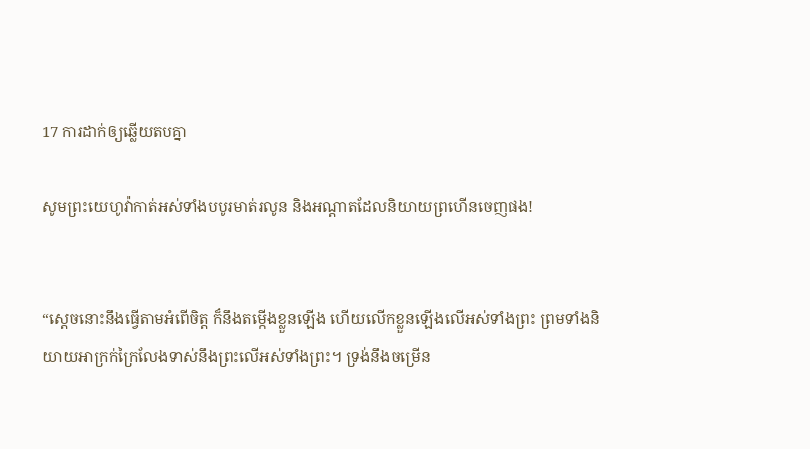17 ការដាក់ឲ្យឆ្លើយតបគ្នា

សូមព្រះយេហូវ៉ាកាត់អស់ទាំងបបូរមាត់រលូន និងអណ្ដាតដែលនិយាយព្រហើនចេញផង!


“ស្ដេចនោះនឹងធ្វើតាមអំពើចិត្ត ក៏នឹងតម្កើងខ្លួនឡើង ហើយលើកខ្លួនឡើងលើអស់ទាំងព្រះ ព្រមទាំងនិយាយអាក្រក់ក្រៃលែងទាស់នឹងព្រះលើអស់ទាំងព្រះ។ ទ្រង់នឹងចម្រើន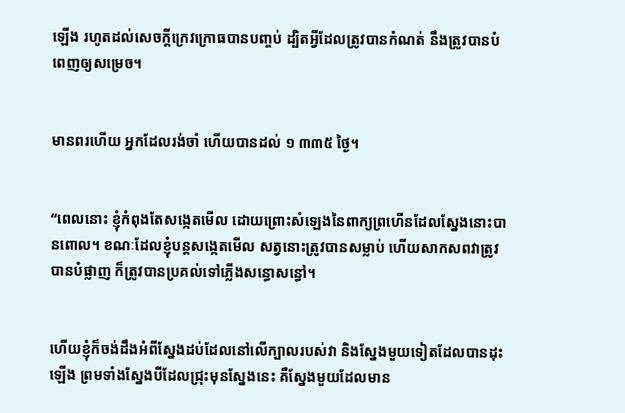ឡើង រហូតដល់សេចក្ដីក្រេវក្រោធបានបញ្ចប់ ដ្បិតអ្វីដែលត្រូវបានកំណត់ នឹងត្រូវបានបំពេញឲ្យសម្រេច។


មានពរហើយ អ្នកដែលរង់ចាំ ហើយបានដល់ ១ ៣៣៥ ថ្ងៃ។


“ពេលនោះ ខ្ញុំកំពុងតែសង្កេតមើល ដោយព្រោះសំឡេងនៃពាក្យព្រហើនដែលស្នែងនោះបានពោល។ ខណៈដែលខ្ញុំបន្តសង្កេតមើល សត្វនោះត្រូវបានសម្លាប់ ហើយសាកសពវាត្រូវបានបំផ្លាញ ក៏ត្រូវបានប្រគល់ទៅភ្លើងសន្ធោសន្ធៅ។


ហើយខ្ញុំក៏ចង់ដឹងអំពីស្នែងដប់ដែលនៅលើក្បាលរបស់វា និងស្នែងមួយទៀតដែលបានដុះឡើង ព្រមទាំងស្នែងបីដែលជ្រុះមុនស្នែងនេះ គឺស្នែងមួយដែលមាន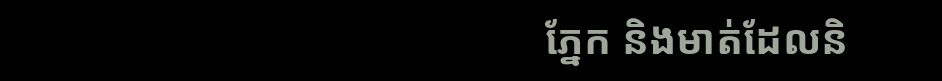ភ្នែក និងមាត់ដែលនិ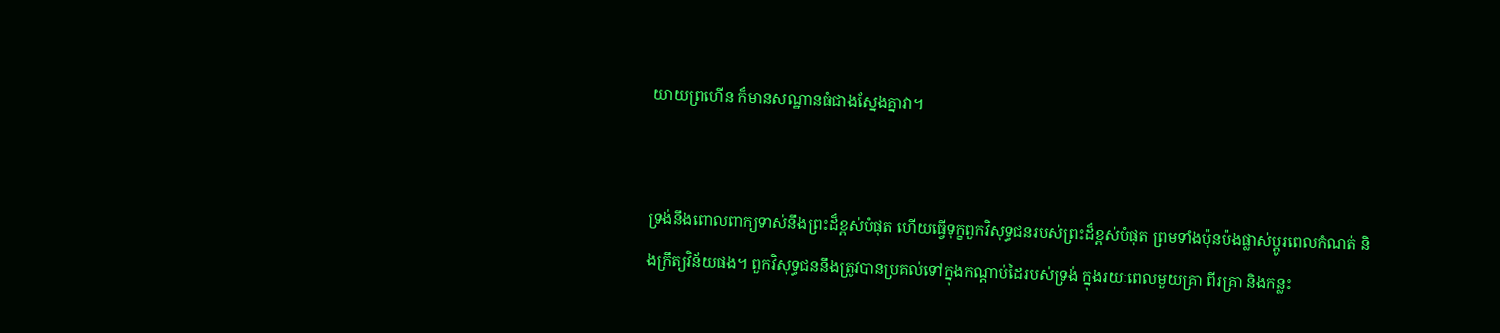យាយព្រហើន ក៏មានសណ្ឋានធំជាងស្នែងគ្នាវា។


ទ្រង់នឹងពោលពាក្យទាស់នឹងព្រះដ៏ខ្ពស់បំផុត ហើយធ្វើទុក្ខពួកវិសុទ្ធជនរបស់ព្រះដ៏ខ្ពស់បំផុត ព្រមទាំងប៉ុនប៉ងផ្លាស់ប្ដូរពេលកំណត់ និងក្រឹត្យវិន័យផង។ ពួកវិសុទ្ធជននឹងត្រូវបានប្រគល់ទៅក្នុងកណ្ដាប់ដៃរបស់ទ្រង់ ក្នុងរយៈពេលមួយគ្រា ពីរគ្រា និងកន្លះ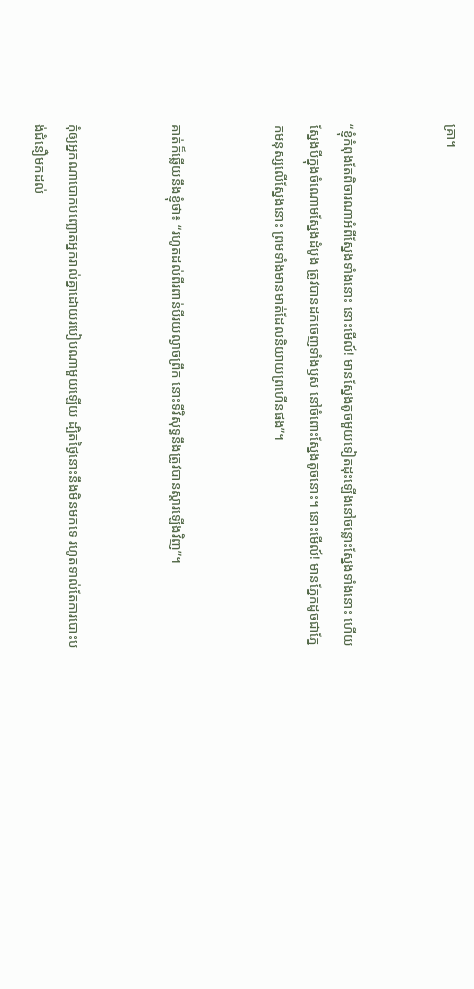គ្រា។


“ខ្ញុំកំពុងតែពិចារណាអំពីស្នែងទាំងនោះ នោះមើល៍! មានស្នែងតូចមួយទៀតដុះឡើងនៅចន្លោះស្នែងទាំងនោះ ហើយស្នែងបីក្នុងចំណោមស្នែងដំបូង ត្រូវបានដកចេញទាំងឫស នៅចំពោះស្នែងតូចនោះ។ នោះមើល៍! មានភ្នែកដូចជាភ្នែកមនុស្សលើស្នែងនោះ ព្រមទាំងមានមាត់ដែលនិយាយព្រហើនផង”។


គាត់ក៏ឆ្លើយនឹងខ្ញុំថា៖ “រហូតដល់ពីរពាន់បីរយល្ងាចព្រឹក នោះទីវិសុទ្ធនឹងត្រូវបានស្ដារឡើងវិញ”។


កុំឲ្យអ្នកណាបោកបញ្ឆោតអ្នករាល់គ្នាដោយរបៀបណាមួយឡើយ ដ្បិតថ្ងៃនោះនឹងមិនមកទេ រហូតទាល់តែការបោះបង់ជំនឿមកដល់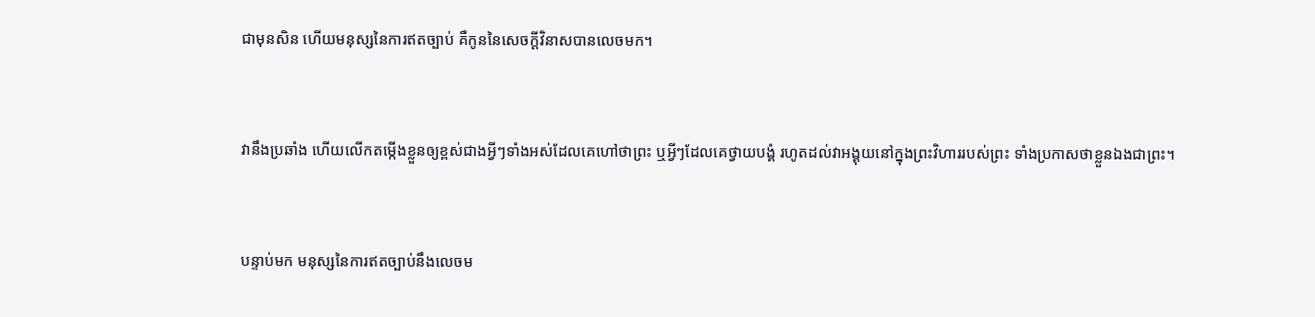ជាមុនសិន ហើយមនុស្សនៃការឥតច្បាប់ គឺកូននៃសេចក្ដីវិនាសបានលេចមក។


វានឹងប្រឆាំង ហើយលើកតម្កើងខ្លួនឲ្យខ្ពស់ជាងអ្វីៗទាំងអស់ដែលគេហៅថាព្រះ ឬអ្វីៗដែលគេថ្វាយបង្គំ រហូតដល់វាអង្គុយនៅក្នុងព្រះវិហាររបស់ព្រះ ទាំងប្រកាសថាខ្លួនឯងជាព្រះ។


បន្ទាប់មក មនុស្សនៃការឥតច្បាប់នឹងលេចម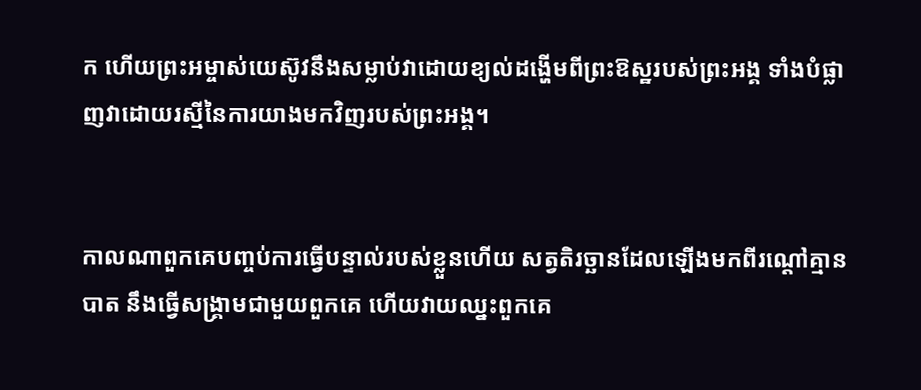ក ហើយព្រះអម្ចាស់យេស៊ូវនឹងសម្លាប់វាដោយខ្យល់ដង្ហើមពីព្រះឱស្ឋរបស់ព្រះអង្គ ទាំងបំផ្លាញវាដោយរស្មីនៃការយាងមកវិញរបស់ព្រះអង្គ។


កាលណាពួកគេបញ្ចប់ការធ្វើបន្ទាល់របស់ខ្លួនហើយ សត្វតិរច្ឆានដែលឡើងមកពីរណ្ដៅគ្មានបាត នឹងធ្វើសង្គ្រាមជាមួយពួកគេ ហើយវាយឈ្នះពួកគេ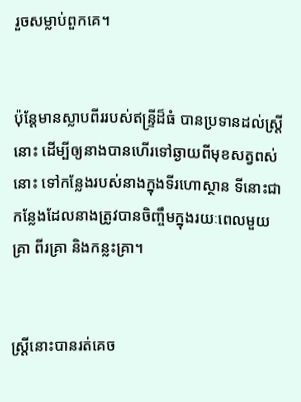រួចសម្លាប់ពួកគេ។


ប៉ុន្តែមានស្លាបពីររបស់ឥន្ទ្រីដ៏ធំ បានប្រទានដល់ស្ត្រីនោះ ដើម្បីឲ្យនាងបានហើរទៅឆ្ងាយពីមុខសត្វពស់នោះ ទៅកន្លែងរបស់នាងក្នុងទីរហោស្ថាន ទីនោះជាកន្លែងដែលនាងត្រូវបានចិញ្ចឹមក្នុងរយៈពេលមួយគ្រា ពីរគ្រា និងកន្លះគ្រា។


ស្ត្រីនោះបានរត់គេច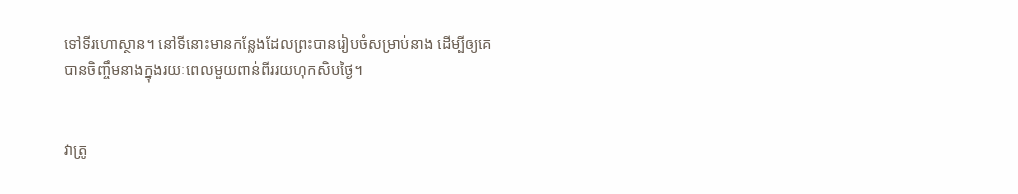ទៅទីរហោស្ថាន។ នៅទីនោះមានកន្លែងដែលព្រះបានរៀបចំសម្រាប់នាង ដើម្បីឲ្យគេបានចិញ្ចឹមនាងក្នុងរយៈពេលមួយពាន់ពីររយហុកសិបថ្ងៃ។


វាត្រូ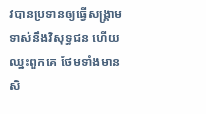វបានប្រទានឲ្យធ្វើសង្គ្រាមទាស់នឹងវិសុទ្ធជន ហើយឈ្នះពួកគេ ថែមទាំងមានសិ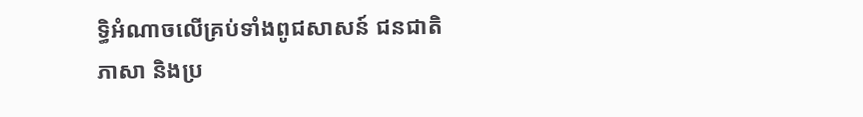ទ្ធិអំណាចលើគ្រប់ទាំងពូជសាសន៍ ជនជាតិ ភាសា និងប្រ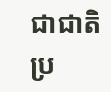ជាជាតិ ប្រ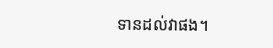ទានដល់វាផង។